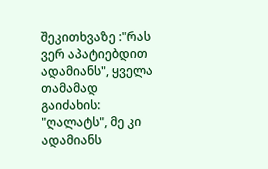შეკითხვაზე :"რას ვერ აპატიებდით ადამიანს", ყველა თამამად გაიძახის: "ღალატს", მე კი ადამიანს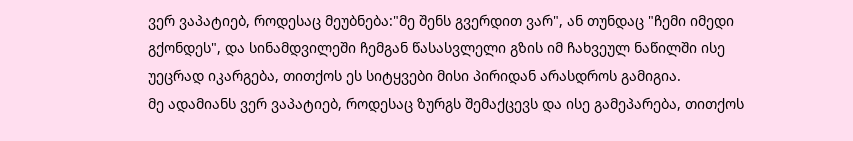ვერ ვაპატიებ, როდესაც მეუბნება:"მე შენს გვერდით ვარ", ან თუნდაც "ჩემი იმედი გქონდეს", და სინამდვილეში ჩემგან წასასვლელი გზის იმ ჩახვეულ ნაწილში ისე უეცრად იკარგება, თითქოს ეს სიტყვები მისი პირიდან არასდროს გამიგია.
მე ადამიანს ვერ ვაპატიებ, როდესაც ზურგს შემაქცევს და ისე გამეპარება, თითქოს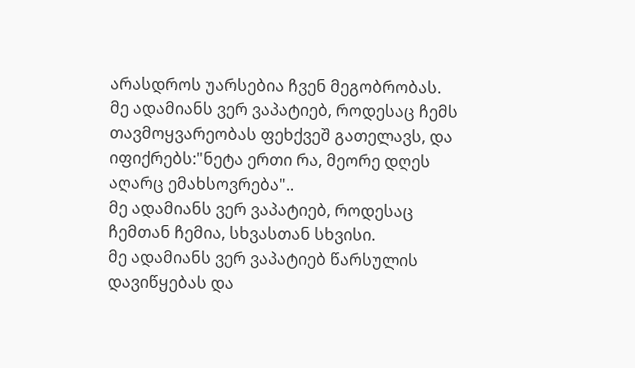არასდროს უარსებია ჩვენ მეგობრობას.
მე ადამიანს ვერ ვაპატიებ, როდესაც ჩემს თავმოყვარეობას ფეხქვეშ გათელავს, და იფიქრებს:"ნეტა ერთი რა, მეორე დღეს აღარც ემახსოვრება"..
მე ადამიანს ვერ ვაპატიებ, როდესაც ჩემთან ჩემია, სხვასთან სხვისი.
მე ადამიანს ვერ ვაპატიებ წარსულის დავიწყებას და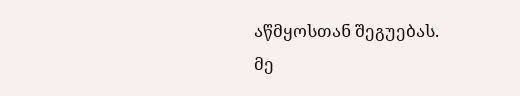აწმყოსთან შეგუებას.
მე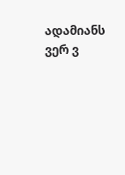ადამიანს ვერ ვ